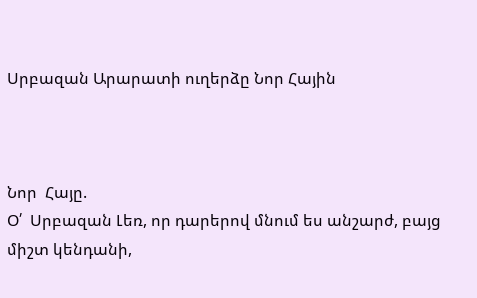Սրբազան Արարատի ուղերձը Նոր Հային



Նոր  Հայը.
Օ՛  Սրբազան Լեռ, որ դարերով մնում ես անշարժ, բայց միշտ կենդանի,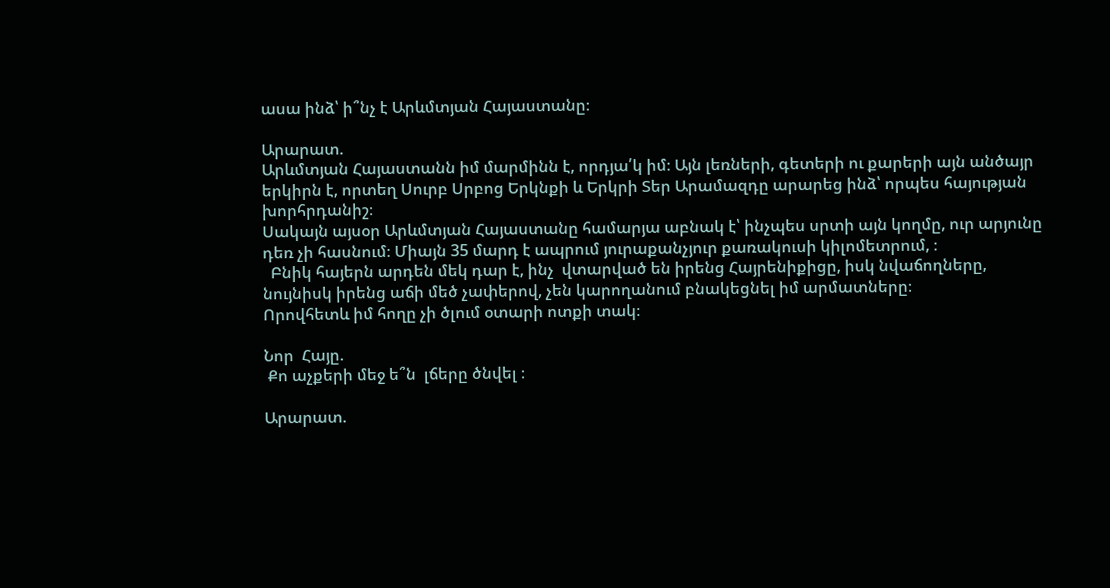ասա ինձ՝ ի՞նչ է Արևմտյան Հայաստանը։

Արարատ.
Արևմտյան Հայաստանն իմ մարմինն է, որդյա՛կ իմ։ Այն լեռների, գետերի ու քարերի այն անծայր երկիրն է, որտեղ Սուրբ Սրբոց Երկնքի և Երկրի Տեր Արամազդը արարեց ինձ՝ որպես հայության խորհրդանիշ։
Սակայն այսօր Արևմտյան Հայաստանը համարյա աբնակ է՝ ինչպես սրտի այն կողմը, ուր արյունը դեռ չի հասնում։ Միայն 35 մարդ է ապրում յուրաքանչյուր քառակուսի կիլոմետրում, ։
  Բնիկ հայերն արդեն մեկ դար է, ինչ  վտարված են իրենց Հայրենիքիցը, իսկ նվաճողները, նույնիսկ իրենց աճի մեծ չափերով, չեն կարողանում բնակեցնել իմ արմատները։
Որովհետև իմ հողը չի ծլում օտարի ոտքի տակ։

Նոր  Հայը.
 Քո աչքերի մեջ ե՞ն  լճերը ծնվել ։

Արարատ.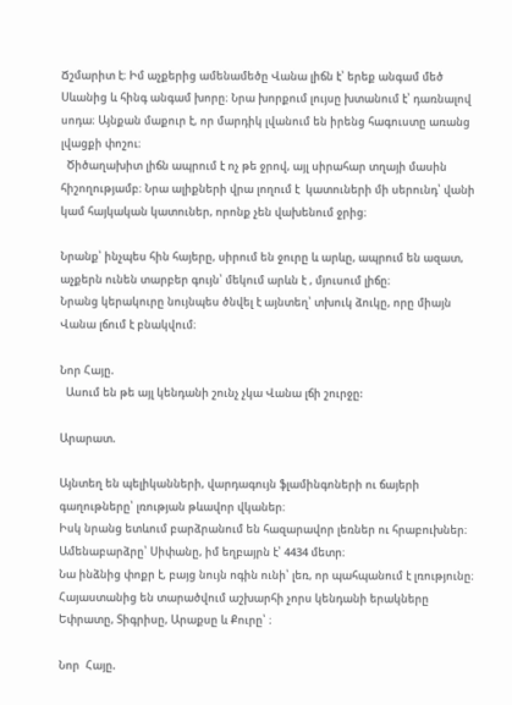Ճշմարիտ է։ Իմ աչքերից ամենամեծը Վանա լիճն է՝ երեք անգամ մեծ Սևանից և հինգ անգամ խորը։ Նրա խորքում լույսը խտանում է՝ դառնալով սոդա։ Այնքան մաքուր է, որ մարդիկ լվանում են իրենց հագուստը առանց լվացքի փոշու։
  Ծիծաղախիտ լիճն ապրում է ոչ թե ջրով, այլ սիրահար տղայի մասին հիշողությամբ։ Նրա ալիքների վրա լողում է  կատուների մի սերունդ՝ վանի կամ հայկական կատուներ, որոնք չեն վախենում ջրից։

Նրանք՝ ինչպես հին հայերը, սիրում են ջուրը և արևը, ապրում են ազատ, աչքերն ունեն տարբեր գույն՝ մեկում արևն է , մյուսում լիճը։
Նրանց կերակուրը նույնպես ծնվել է այնտեղ՝ տխուկ ձուկը, որը միայն Վանա լճում է բնակվում։

Նոր Հայը.
  Ասում են թե այլ կենդանի շունչ չկա Վանա լճի շուրջը:

Արարատ.

Այնտեղ են պելիկանների, վարդագույն ֆլամինգոների ու ճայերի գաղութները՝ լռության թևավոր վկաներ։
Իսկ նրանց ետևում բարձրանում են հազարավոր լեռներ ու հրաբուխներ։ Ամենաբարձրը՝ Սիփանը, իմ եղբայրն է՝ 4434 մետր։
Նա ինձնից փոքր է, բայց նույն ոգին ունի՝ լեռ, որ պահպանում է լռությունը։
Հայաստանից են տարածվում աշխարհի չորս կենդանի երակները Եփրատը, Տիգրիսը, Արաքսը և Քուրը՝ ։

Նոր  Հայը.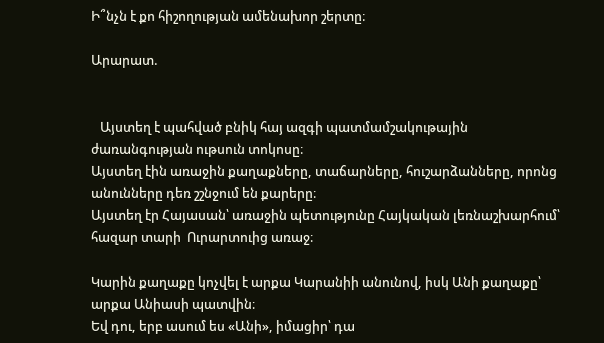Ի՞նչն է քո հիշողության ամենախոր շերտը։

Արարատ.


   Այստեղ է պահված բնիկ հայ ազգի պատմամշակութային ժառանգության ութսուն տոկոսը։
Այստեղ էին առաջին քաղաքները, տաճարները, հուշարձանները, որոնց անունները դեռ շշնջում են քարերը։
Այստեղ էր Հայասան՝ առաջին պետությունը Հայկական լեռնաշխարհում՝ հազար տարի  Ուրարտուից առաջ։

Կարին քաղաքը կոչվել է արքա Կարանիի անունով, իսկ Անի քաղաքը՝ արքա Անիասի պատվին։
Եվ դու, երբ ասում ես «Անի», իմացիր՝ դա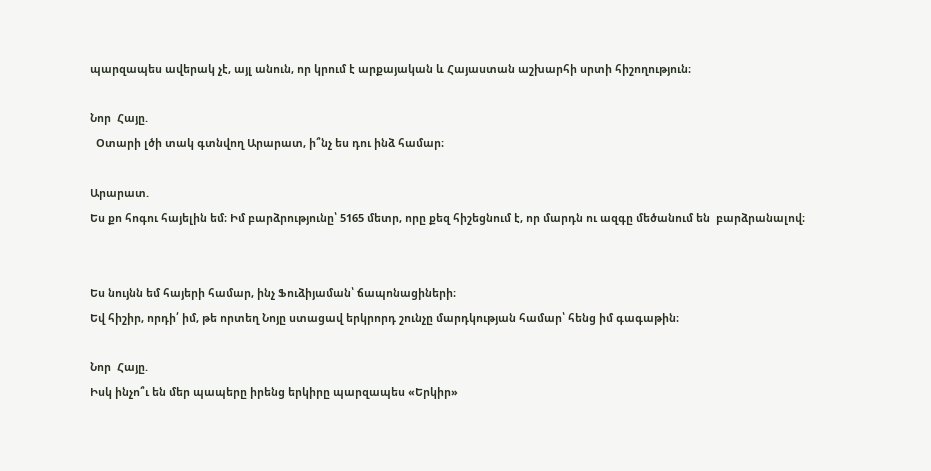պարզապես ավերակ չէ, այլ անուն, որ կրում է արքայական և Հայաստան աշխարհի սրտի հիշողություն։

Նոր  Հայը.
  Օտարի լծի տակ գտնվող Արարատ, ի՞նչ ես դու ինձ համար։

Արարատ.
Ես քո հոգու հայելին եմ։ Իմ բարձրությունը՝ 5165 մետր, որը քեզ հիշեցնում է, որ մարդն ու ազգը մեծանում են  բարձրանալով։


Ես նույնն եմ հայերի համար, ինչ Ֆուձիյաման՝ ճապոնացիների։
Եվ հիշիր, որդի՛ իմ, թե որտեղ Նոյը ստացավ երկրորդ շունչը մարդկության համար՝ հենց իմ գագաթին։

Նոր  Հայը.
Իսկ ինչո՞ւ են մեր պապերը իրենց երկիրը պարզապես «Երկիր»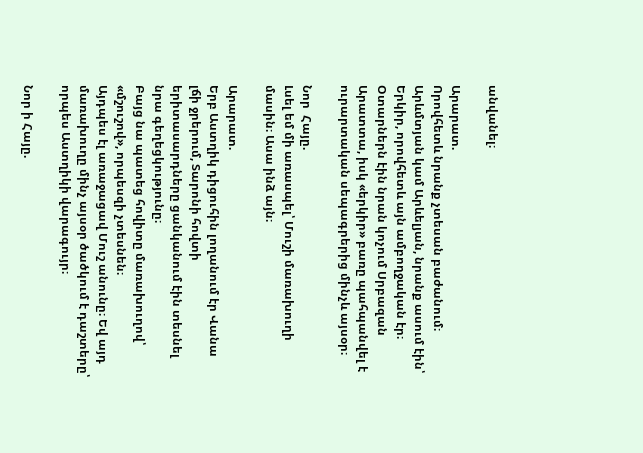անվանել։

Արարատ.
Որովհետև նրանք չտեսան բաժանում։ Արևմտյան կամ Արևելյան, նրանք ասում էին՝ Երկիր, որովհետև այն ամբողջական էր։
Օտարներն էին նրան կոչում Սրբազան Արատտա, իսկ «երկիր» բառը պահպանվել է ուրարտական սեպագրերից մինչև այսօր։

Նոր  Հայը.
Լսել եմ մի առասպել՝ Մուշի մառախուղի մասին։ Ասա ինձ այն։

Արարատ.
Երբ Աստղիկ դիցուհին լողանում էր Վանա լճի ջրերում, Տարոնի հովտի երիտասարդները ցանկանում էին տեսնել նրա գեղեցկությունը։
Բայց նա պատեց հովիտը մառախուղով՝ «մշուշով», որպեսզի չտեսնեն։
Այդպես էլ առաջացավ Մուշ անունը։ Եվ այդ մառախուղը մինչ այսօր ծածկում է դաշտերը՝ որպես Աստղիկի վարագույր։

Նոր ի Հայը.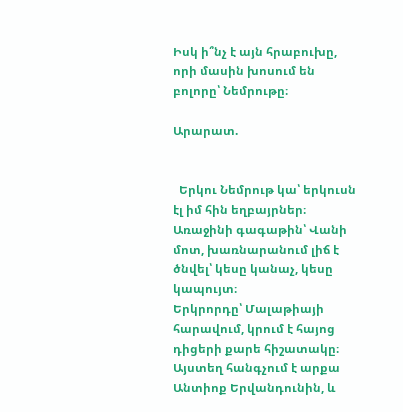Իսկ ի՞նչ է այն հրաբուխը, որի մասին խոսում են բոլորը՝ Նեմրութը։

Արարատ.


  Երկու Նեմրութ կա՝ երկուսն էլ իմ հին եղբայրներ։ Առաջինի գագաթին՝ Վանի մոտ, խառնարանում լիճ է ծնվել՝ կեսը կանաչ, կեսը կապույտ։
Երկրորդը՝ Մալաթիայի հարավում, կրում է հայոց դիցերի քարե հիշատակը։
Այստեղ հանգչում է արքա Անտիոք Երվանդունին, և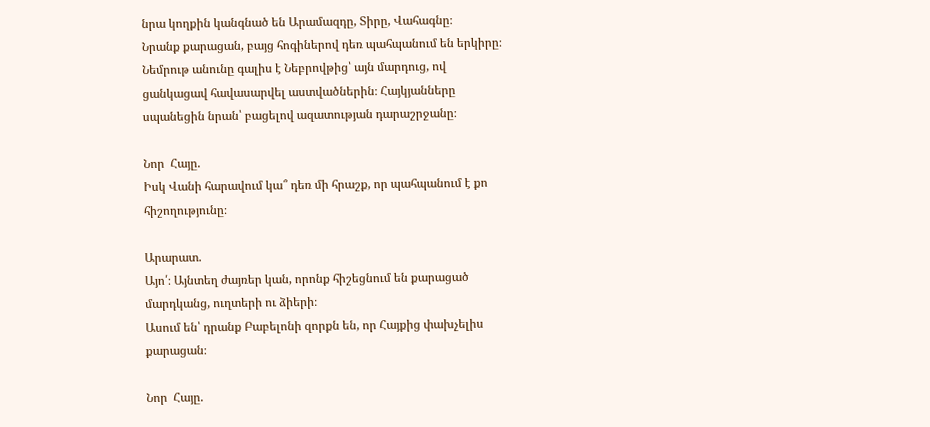նրա կողքին կանգնած են Արամազդը, Տիրը, Վահագնը։
Նրանք քարացան, բայց հոգիներով դեռ պահպանում են երկիրը։
Նեմրութ անունը գալիս է Նեբրովթից՝ այն մարդուց, ով ցանկացավ հավասարվել աստվածներին։ Հայկյանները սպանեցին նրան՝ բացելով ազատության դարաշրջանը։

Նոր  Հայը.
Իսկ Վանի հարավում կա՞ դեռ մի հրաշք, որ պահպանում է քո հիշողությունը։

Արարատ.
Այո՛։ Այնտեղ ժայռեր կան, որոնք հիշեցնում են քարացած մարդկանց, ուղտերի ու ձիերի։
Ասում են՝ դրանք Բաբելոնի զորքն են, որ Հայքից փախչելիս քարացան։

Նոր  Հայը.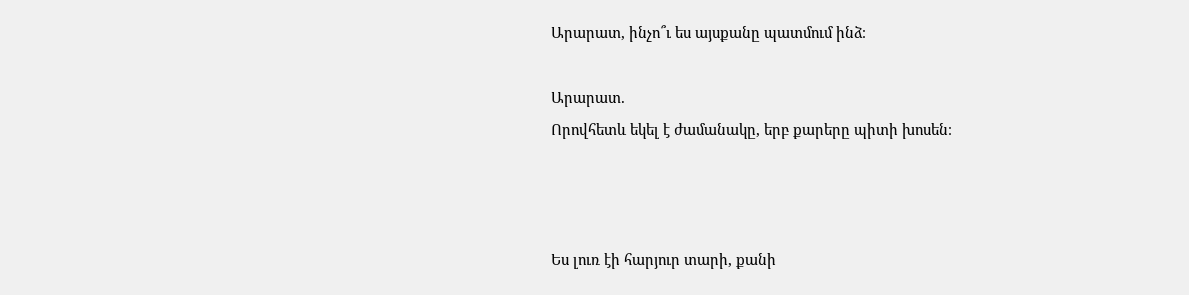Արարատ, ինչո՞ւ ես այսքանը պատմում ինձ։

Արարատ.
Որովհետև եկել է ժամանակը, երբ քարերը պիտի խոսեն։



Ես լուռ էի հարյուր տարի, քանի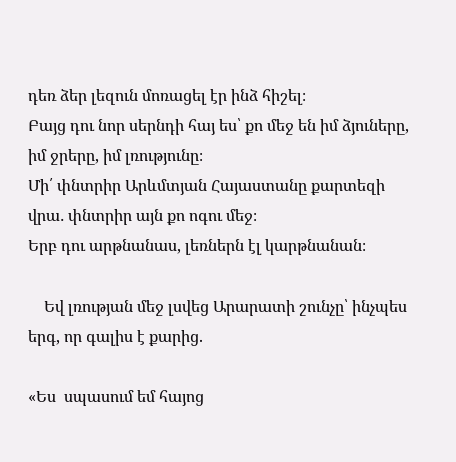դեռ ձեր լեզուն մոռացել էր ինձ հիշել։
Բայց դու նոր սերնդի հայ ես՝ քո մեջ են իմ ձյուները, իմ ջրերը, իմ լռությունը։
Մի՛ փնտրիր Արևմտյան Հայաստանը քարտեզի վրա․ փնտրիր այն քո ոգու մեջ։
Երբ դու արթնանաս, լեռներն էլ կարթնանան։

    Եվ լռության մեջ լսվեց Արարատի շունչը՝ ինչպես երգ, որ գալիս է քարից.

«Ես  սպասում եմ հայոց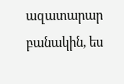ազատարար բանակին, ես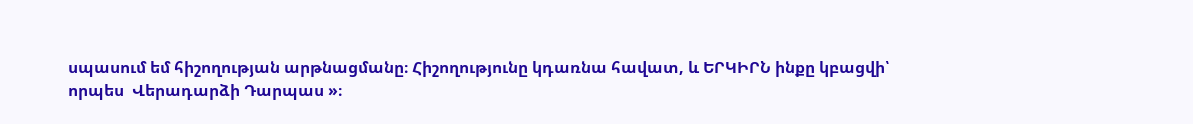սպասում եմ հիշողության արթնացմանը։ Հիշողությունը կդառնա հավատ, և ԵՐԿԻՐՆ ինքը կբացվի՝
որպես  Վերադարձի Դարպաս »։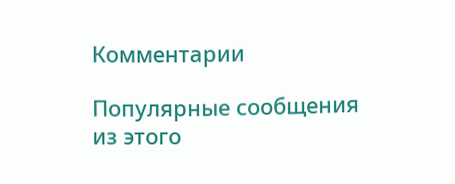Комментарии

Популярные сообщения из этого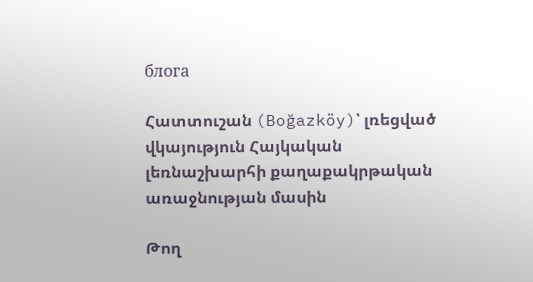блога

Հատտուշան (Boğazköy)՝ լռեցված վկայություն Հայկական լեռնաշխարհի քաղաքակրթական առաջնության մասին

Թող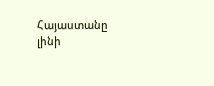Հայաստանը լինի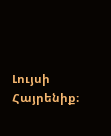Լույսի Հայրենիք։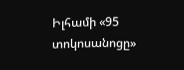Իլհամի «95 տոկոսանոցը»